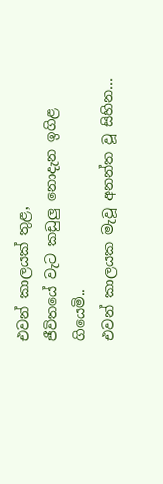එවන් කාලයක් තුළ,
ජීවිතයේ වැට කඩුලු නොදැන ඉගිළ ගියෙමි..
එවන් කාලයක මැවූ අනන්ත වූ සිහින...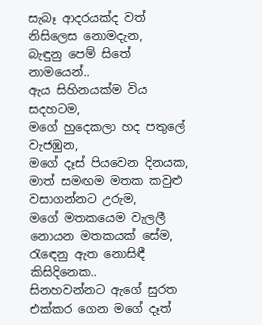සැබෑ ආදරයක්ද වත් නිසිලෙස නොමදැන,
බැඳුනු පෙම් සිතේ නාමයෙන්..
ඇය සිහිනයක්ම විය සදහටම,
මගේ හුදෙකලා හද පතුලේ වැජඹුන,
මගේ දෑස් පියවෙන දිනයක,
මාත් සමඟම මතක කවුළු වසාගන්නට උරුම,
මගේ මතකයෙම වැලලී නොයන මතකයක් සේම,
රැඳෙනු ඇත නොසිඳී කිසිදිනෙක..
සිනහවන්නට ඇගේ සුරත එක්කර ගෙන මගේ දෑත්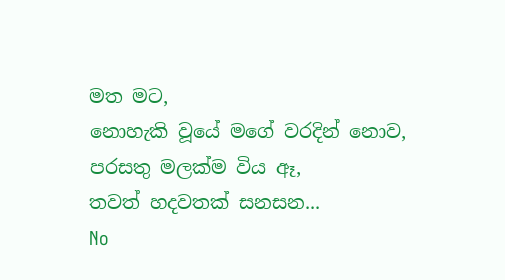මත මට,
නොහැකි වූයේ මගේ වරදින් නොව,
පරසතු මලක්ම විය ඈ,
තවත් හදවතක් සනසන...
No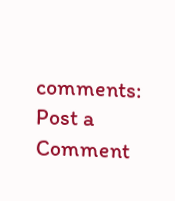comments:
Post a Comment